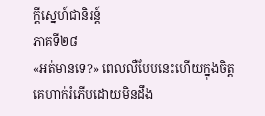ក្តីស្នេហ៍ជានិរន្ត៍
ភាគទី២៨
«អត់មានទេ?» ពេលលឺបែបនេះហើយក្នុងចិត្តគេហាក់រំភើបដោយមិនដឹង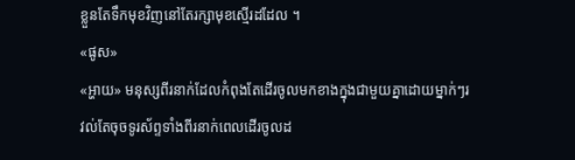ខ្លួនតែទឹកមុខវិញនៅតែរក្សាមុខស្មើរដដែល ។
«ផូស»
«អ្ហាយ» មនុស្សពីរនាក់ដែលកំពុងតែដើរចូលមកខាងក្នុងជាមួយគ្នាដោយម្នាក់ៗរវល់តែចុចទូរស័ព្ទទាំងពីរនាក់ពេលដើរចូលដ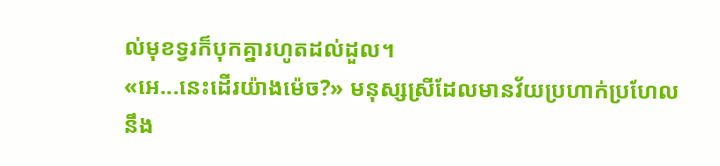ល់មុខទ្វរក៏បុកគ្នារហូតដល់ដួល។
«អេ...នេះដើរយ៉ាងម៉េច?» មនុស្សស្រីដែលមានវ័យប្រហាក់ប្រហែលនឹង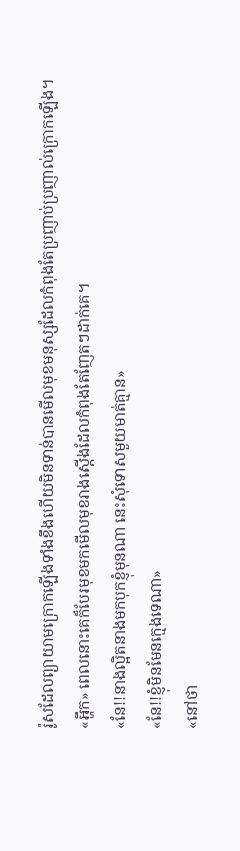រ៉ូសដែលព្យាយាមក្រោកឡើងទាំងខឹងហើយមិនទាន់បានមើលមុខមនុស្សដែលកំពុងតែប្រញាប់ប្រញាល់ក្រោកឡើង។
«អ្ហឹក» ពេលនោះគេក៏បែរមុខមកមើលមុខរាងស្តើងដែលកំពុងតែញែតៗដាក់គេ។
«នែ!!នាងល្អិតនាងមកបុកខ្ញុំមុនណា នេះសុំទោសមួយមាត់គ្មាន»
«នែ!!ខ្ញុំមិនមែនក្មេងទេណា»
«នៅថា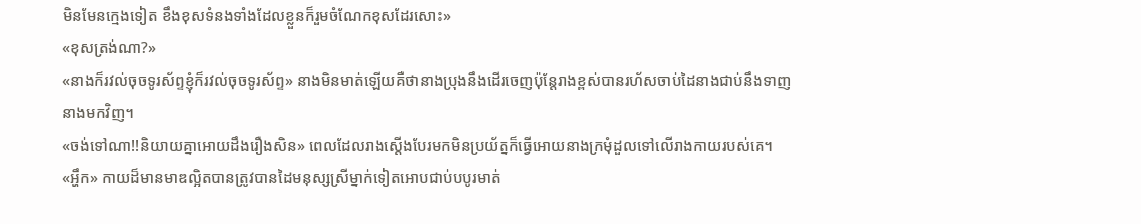មិនមែនក្មេងទៀត ខឹងខុសទំនងទាំងដែលខ្លួនក៏រួមចំណែកខុសដែរសោះ»
«ខុសត្រង់ណា?»
«នាងក៏រវល់ចុចទូរស័ព្ទខ្ញុំក៏រវល់ចុចទូរស័ព្ទ» នាងមិនមាត់ឡើយគឺថានាងប្រុងនឹងដើរចេញប៉ុន្តែរាងខ្ពស់បានរហ័សចាប់ដៃនាងជាប់នឹងទាញនាងមកវិញ។
«ចង់ទៅណា!!និយាយគ្នាអោយដឹងរឿងសិន» ពេលដែលរាងស្តើងបែរមកមិនប្រយ័ត្នក៏ធ្វើអោយនាងក្រមុំដួលទៅលើរាងកាយរបស់គេ។
«អ្ហឹក» កាយដ៏មានមាឌល្អិតបានត្រូវបានដៃមនុស្សស្រីម្នាក់ទៀតអោបជាប់បបូរមាត់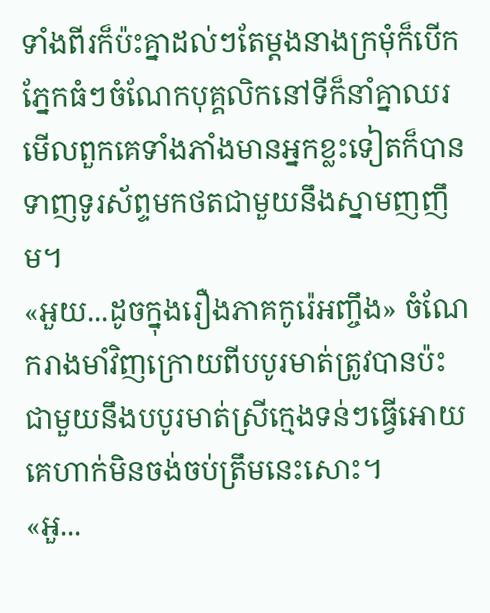ទាំងពីរក៏ប៉ះគ្នាដល់ៗតែម្តងនាងក្រមុំក៏បើកភ្នែកធំៗចំណែកបុគ្គលិកនៅទីក៏នាំគ្នាឈរមើលពួកគេទាំងភាំងមានអ្នកខ្លះទៀតក៏បានទាញទូរស័ព្ទមកថតជាមួយនឹងស្នាមញញឹម។
«អួយ...ដូចក្នុងរឿងភាគកូរ៉េអញ្ចឹង» ចំណែករាងមាំវិញក្រោយពីបបូរមាត់ត្រូវបានប៉ះជាមួយនឹងបបូរមាត់ស្រីក្មេងទន់ៗធ្វើអោយគេហាក់មិនចង់ចប់ត្រឹមនេះសោះ។
«អួ...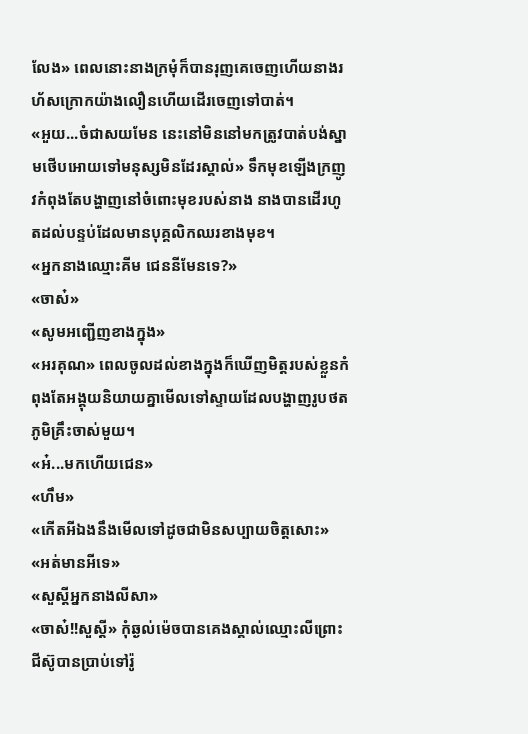លែង» ពេលនោះនាងក្រមុំក៏បានរុញគេចេញហើយនាងរហ័សក្រោកយ៉ាងលឿនហើយដើរចេញទៅបាត់។
«អួយ...ចំជាសយមែន នេះនៅមិននៅមកត្រូវបាត់បង់ស្នាមថើបអោយទៅមនុស្សមិនដែរស្គាល់» ទឹកមុខឡើងក្រញូវកំពុងតែបង្ហាញនៅចំពោះមុខរបស់នាង នាងបានដើរហូតដល់បន្ទប់ដែលមានបុគ្គលិកឈរខាងមុខ។
«អ្នកនាងឈ្មោះគីម ជេននីមែនទេ?»
«ចាស៎»
«សូមអញ្ជើញខាងក្នុង»
«អរគុណ» ពេលចូលដល់ខាងក្នុងក៏ឃើញមិត្តរបស់ខ្លួនកំពុងតែអង្គុយនិយាយគ្នាមើលទៅស្ទាយដែលបង្ហាញរូបថតភូមិគ្រឹះចាស់មួយ។
«អ៎...មកហើយជេន»
«ហឹម»
«កើតអីឯងនឹងមើលទៅដូចជាមិនសប្បាយចិត្តសោះ»
«អត់មានអីទេ»
«សួស្តីអ្នកនាងលីសា»
«ចាស៎!!សួស្តី» កុំឆ្ងល់ម៉េចបានគេងស្គាល់ឈ្មោះលីព្រោះជីស៊ូបានប្រាប់ទៅរ៉ូ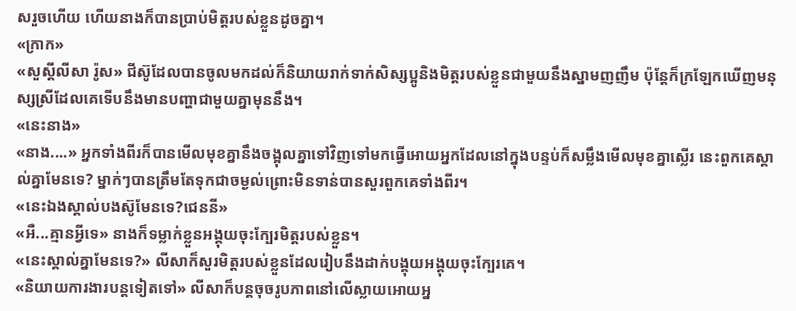សរួចហើយ ហើយនាងក៏បានប្រាប់មិត្តរបស់ខ្លួនដូចគ្នា។
«ក្រាក»
«សួស្តីលីសា រ៉ូស» ជីស៊ូដែលបានចូលមកដល់ក៏និយាយរាក់ទាក់សិស្សប្អូនិងមិត្តរបស់ខ្លួនជាមួយនឹងស្នាមញញឹម ប៉ុន្តែក៏ក្រឡែកឃើញមនុស្សស្រីដែលគេទើបនឹងមានបញ្ហាជាមួយគ្នាមុននឹង។
«នេះនាង»
«នាង....» អ្នកទាំងពីរក៏បានមើលមុខគ្នានឹងចង្អុលគ្នាទៅវិញទៅមកធ្វើអោយអ្នកដែលនៅក្នុងបន្ទប់ក៏សម្លឹងមើលមុខគ្នាស្លើរ នេះពួកគេស្គាល់គ្នាមែនទេ? ម្នាក់ៗបានត្រឹមតែទុកជាចម្ងល់ព្រោះមិនទាន់បានសួរពួកគេទាំងពីរ។
«នេះឯងស្គាល់បងស៊ូមែនទេ?ជេននី»
«អឺ...គ្មានអ្វីទេ» នាងក៏ទម្លាក់ខ្លួនអង្គុយចុះក្បែរមិត្តរបស់ខ្លួន។
«នេះស្គាល់គ្នាមែនទេ?» លីសាក៏សួរមិត្តរបស់ខ្លួនដែលរៀបនឹងដាក់បង្គុយអង្គុយចុះក្បែរគេ។
«និយាយការងារបន្តទៀតទៅ» លីសាក៏បន្តចុចរូបភាពនៅលើស្លាយអោយអ្ន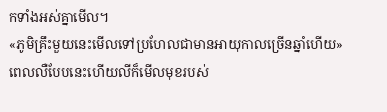កទាំងអស់គ្នាមើល។
«ភូមិគ្រឹះមួយនេះមើលទៅប្រហែលជាមានអាយុកាលច្រើនឆ្នាំហើយ» ពេលលឺបែបនេះហើយលីក៏មើលមុខរបស់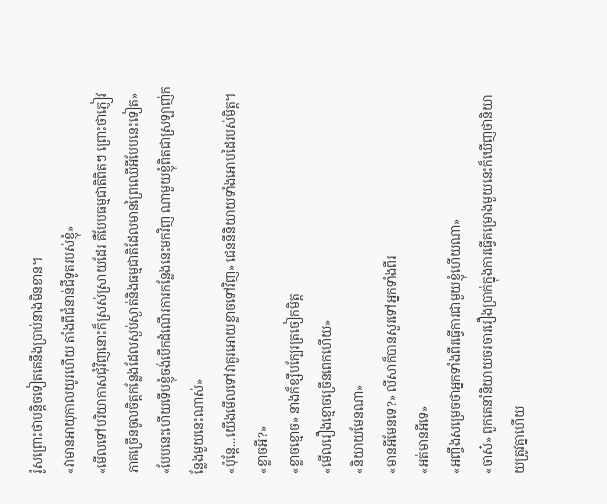រ៉ូសព្រោះថាបន្តិចទៀតគេនឹងប្រាប់នាងមិនខាន។
«វាមានអាយុកាលយូរហើយ តាំងពីជំនាន់ជីទូតរបស់ខ្ញុំ»
«មើលទៅបរិយាកាសជុំវិញនោះក៏ស្រស់ស្រាយដែរ គឺបែបធម្មជាតិពិតៗ ព្រោះថាភ្ញៀវភាគច្រើនចូលចិត្តកន្លែងដែលស្ងប់ស្ងាត់និងធម្មជាតិដែលមានព្រៃឈើអីបែបនេះទៀត»
«បែបនេះហើយទើបខ្ញុំចង់បើកដំណើរការកន្លែងនេះមកវិញ ណាមួយខ្ញុំពិតជាស្រឡាញ់កន្លែងមួយនេះណាស់»
«ប៉ុន្តែ...យើងមើលទៅវាគួរអោយខ្លាចទៅវិញ» ជេននីនិយាយទាំងអោបដៃរបស់មិត្ត។
«ខ្លាចអី?»
«ខ្លាចខ្មោច» នាងក៏ខ្សឹបក្បែរត្រចៀកមិត្ត
«មើលរឿងខ្មោចច្រើនពេកហើយ»
«និយាយមែនណា»
«មានអីមែនទេ?» លីសាក៏បានសួរទៅអ្នកទាំងពីរ
«អត់មានអីទេ»
«អញ្ចឹងសម្រេចថាអ្នកទាំងពីរធ្វើការជាមួយខ្ញុំហើយណា»
«ចាស៎» ពួកគេនាំនិយាយចរចាររឿងប្រាក់ក្នុងការធ្វើគម្រោងមួយនេះក៏ឃើញថានិយាយត្រូវគ្នាហើយ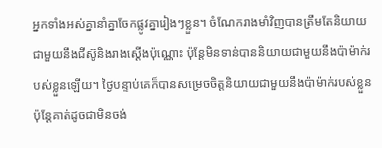អ្នកទាំងអស់គ្នានាំគ្នាចែកផ្លូវគ្នារៀងៗខ្លួន។ ចំណែករាងមាំវិញបានត្រឹមតែនិយាយជាមួយនឹងជីស៊ូនិងរាងស្តើងប៉ុណ្ណោះ ប៉ុន្តែមិនទាន់បាននិយាយជាមួយនឹងប៉ាម៉ាក់របស់ខ្លួនឡើយ។ ថ្ងៃបន្ទាប់គេក៏បានសម្រេចចិត្តនិយាយជាមួយនឹងប៉ាម៉ាក់របស់ខ្លួន ប៉ុន្តែគាត់ដូចជាមិនចង់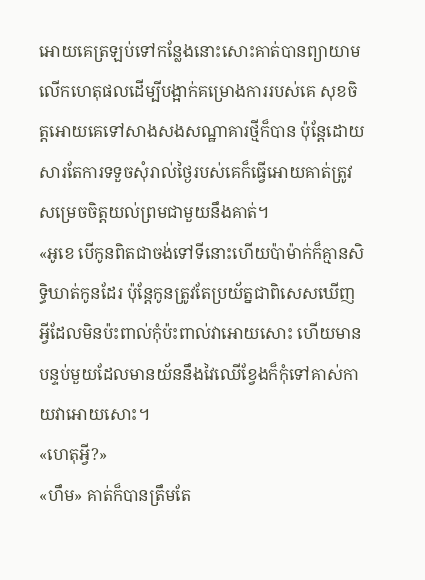អោយគេត្រឡប់ទៅកន្លែងនោះសោះគាត់បានព្យាយាមលើកហេតុផលដើម្បីបង្អាក់គម្រោងការរបស់គេ សុខចិត្តអោយគេទៅសាងសងសណ្ឋាគារថ្មីក៏បាន ប៉ុន្តែដោយសារតែការទទួចសុំរាល់ថ្ងៃរបស់គេក៏ធ្វើអោយគាត់ត្រូវសម្រេចចិត្តយល់ព្រមជាមួយនឹងគាត់។
«អូខេ បើកូនពិតជាចង់ទៅទីនោះហើយប៉ាម៉ាក់ក៏គ្មានសិទ្ធិឃាត់កូនដែរ ប៉ុន្តែកូនត្រូវតែប្រយ័ត្នជាពិសេសឃើញអ្វីដែលមិនប៉ះពាល់កុំប៉ះពាល់វាអោយសោះ ហើយមានបន្ទប់មួយដែលមានយ័ននឹងវៃឈើខ្វែងក៏កុំទៅគាស់កាយវាអោយសោះ។
«ហេតុអ្វី?»
«ហឹម» គាត់ក៏បានត្រឹមតែ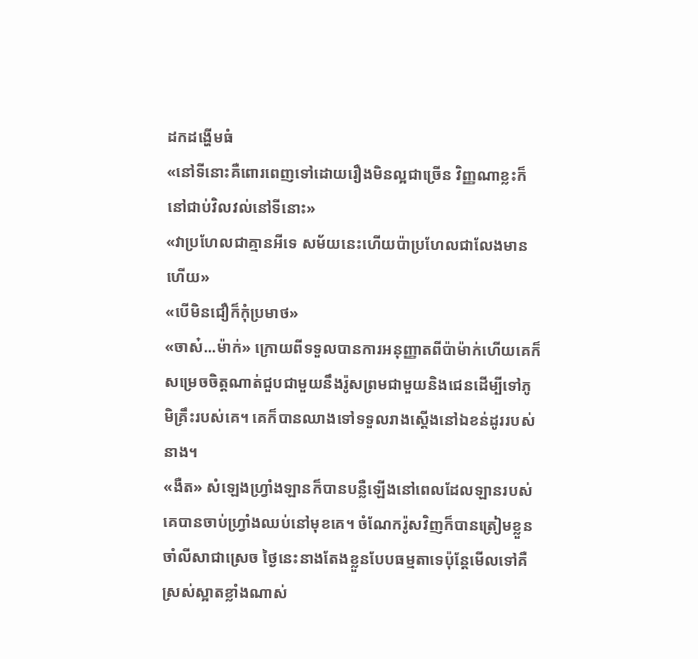ដកដង្ហើមធំ
«នៅទីនោះគឺពោរពេញទៅដោយរឿងមិនល្អជាច្រើន វិញ្ញណាខ្លះក៏នៅជាប់វិលវល់នៅទីនោះ»
«វាប្រហែលជាគ្មានអីទេ សម័យនេះហើយប៉ាប្រហែលជាលែងមានហើយ»
«បើមិនជឿក៏កុំប្រមាថ»
«ចាស៎...ម៉ាក់» ក្រោយពីទទួលបានការអនុញ្ញាតពីប៉ាម៉ាក់ហើយគេក៏សម្រេចចិត្តណាត់ជួបជាមួយនឹងរ៉ូសព្រមជាមួយនិងជេនដើម្បីទៅភូមិគ្រឹះរបស់គេ។ គេក៏បានឈាងទៅទទួលរាងស្តើងនៅឯខន់ដូររបស់នាង។
«ងឺត» សំឡេងហ្វ្រាំងឡានក៏បានបន្លឺឡើងនៅពេលដែលឡានរបស់គេបានចាប់ហ្វ្រាំងឈប់នៅមុខគេ។ ចំណែករ៉ូសវិញក៏បានត្រៀមខ្លួនចាំលីសាជាស្រេច ថ្ងៃនេះនាងតែងខ្លួនបែបធម្មតាទេប៉ុន្តែមើលទៅគឺស្រស់ស្អាតខ្លាំងណាស់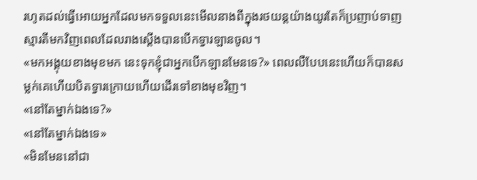រហូតដល់ធ្វើអោយអ្នកដែលមកទទួលនេះមើលនាងពីក្នុងរថយន្តយ៉ាងយូរតែក៏ប្រញាប់ទាញស្មារតីមកវិញពេលដែលរាងស្តើងបានបើកទ្វារឡានចូល។
«មកអង្គុយខាងមុខមក នេះទុកខ្ញុំជាអ្នកបើកឡានមែនទេ?» ពេលលឺបែបនេះហើយក៏បានសម្លក់គេហើយបិតទ្វារក្រោយហើយដើរទៅខាងមុខវិញ។
«នៅតែម្នាក់ឯងទេ?»
«នៅតែម្នាក់ឯងទេ»
«មិនមែននៅជា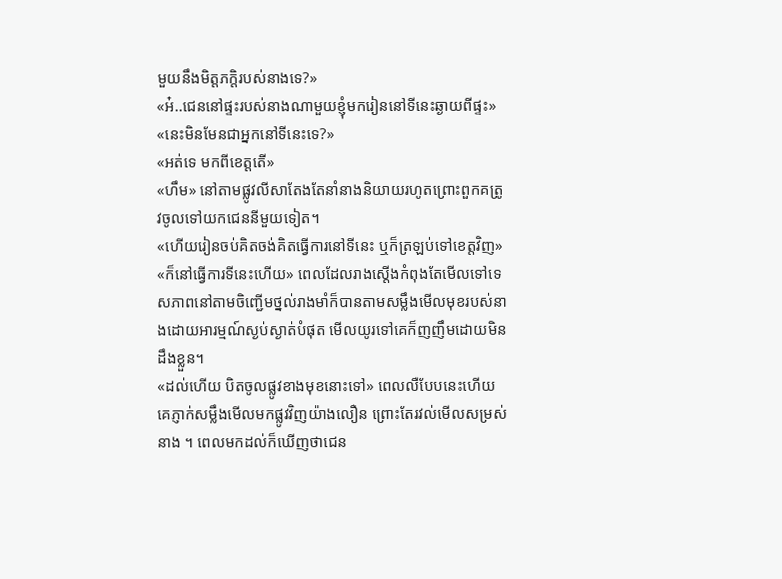មួយនឹងមិត្តភក្តិរបស់នាងទេ?»
«អ៎..ជេននៅផ្ទះរបស់នាងណាមួយខ្ញុំមករៀននៅទីនេះឆ្ងាយពីផ្ទះ»
«នេះមិនមែនជាអ្នកនៅទីនេះទេ?»
«អត់ទេ មកពីខេត្តតើ»
«ហឹម» នៅតាមផ្លូវលីសាតែងតែនាំនាងនិយាយរហូតព្រោះពួកគត្រូវចូលទៅយកជេននីមួយទៀត។
«ហើយរៀនចប់គិតចង់គិតធ្វើការនៅទីនេះ ឬក៏ត្រឡប់ទៅខេត្តវិញ»
«ក៏នៅធ្វើការទីនេះហើយ» ពេលដែលរាងស្តើងកំពុងតែមើលទៅទេសភាពនៅតាមចិញ្ជើមថ្នល់រាងមាំក៏បានតាមសម្លឹងមើលមុខរបស់នាងដោយអារម្មណ៍ស្ងប់ស្ងាត់បំផុត មើលយូរទៅគេក៏ញញឹមដោយមិនដឹងខ្លួន។
«ដល់ហើយ បិតចូលផ្លូវខាងមុខនោះទៅ» ពេលលឺបែបនេះហើយគេភ្ញាក់សម្លឹងមើលមកផ្លូវវិញយ៉ាងលឿន ព្រោះតែរវល់មើលសម្រស់នាង ។ ពេលមកដល់ក៏ឃើញថាជេន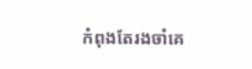កំពុងតែរងចាំគេ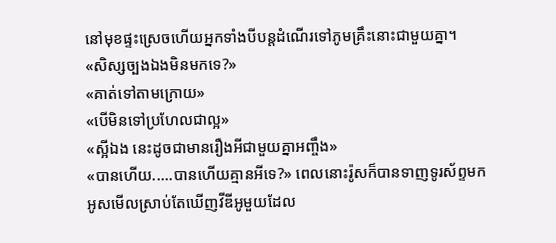នៅមុខផ្ទះស្រេចហើយអ្នកទាំងបីបន្តដំណើរទៅភូមគ្រឹះនោះជាមួយគ្នា។
«សិស្សច្បងឯងមិនមកទេ?»
«គាត់ទៅតាមក្រោយ»
«បើមិនទៅប្រហែលជាល្អ»
«ស្អីឯង នេះដូចជាមានរឿងអីជាមួយគ្នាអញ្ចឹង»
«បានហើយ.....បានហើយគ្មានអីទេ?» ពេលនោះរ៉ូសក៏បានទាញទូរស័ព្ទមកអូសមើលស្រាប់តែឃើញវីឌីអូមួយដែល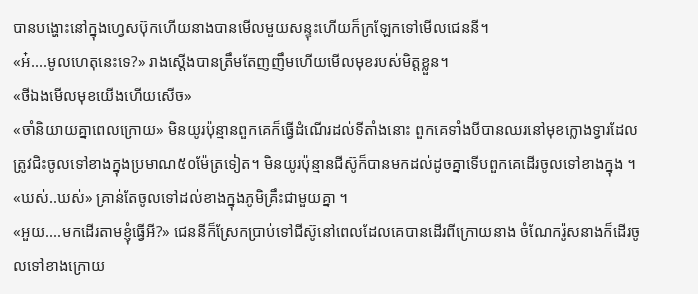បានបង្ហោះនៅក្នុងហ្វេសប៊ុកហើយនាងបានមើលមួយសន្ទុះហើយក៏ក្រឡែកទៅមើលជេននី។
«អ៎....មូលហេតុនេះទេ?» រាងស្តើងបានត្រឹមតែញញឹមហើយមើលមុខរបស់មិត្តខ្លួន។
«ថីឯងមើលមុខយើងហើយសើច»
«ចាំនិយាយគ្នាពេលក្រោយ» មិនយូរប៉ុន្មានពួកគេក៏ធ្វើដំណើរដល់ទីតាំងនោះ ពួកគេទាំងបីបានឈរនៅមុខក្លោងទ្វារដែលត្រូវជិះចូលទៅខាងក្នុងប្រមាណ៥០ម៉ែត្រទៀត។ មិនយូរប៉ុន្មានជីស៊ូក៏បានមកដល់ដូចគ្នាទើបពួកគេដើរចូលទៅខាងក្នុង ។
«ឃស់..ឃស់» គ្រាន់តែចូលទៅដល់ខាងក្នុងភូមិគ្រឹះជាមួយគ្នា ។
«អួយ....មកដើរតាមខ្ញុំធ្វើអី?» ជេននីក៏ស្រែកប្រាប់ទៅជីស៊ូនៅពេលដែលគេបានដើរពីក្រោយនាង ចំណែករ៉ូសនាងក៏ដើរចូលទៅខាងក្រោយ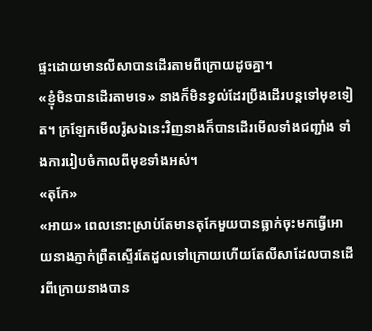ផ្ទះដោយមានលីសាបានដើរតាមពីក្រោយដូចគ្នា។
«ខ្ញុំមិនបានដើរតាមទេ» នាងក៏មិនខ្វល់ដែរប្រឹងដើរបន្តទៅមុខទៀត។ ក្រឡែកមើលរ៉ូសឯនេះវិញនាងក៏បានដើរមើលទាំងជញ្ជាំង ទាំងការរៀបចំកាលពីមុខទាំងអស់។
«តុកែ»
«អាយ» ពេលនោះស្រាប់តែមានតុកែមួយបានធ្លាក់ចុះមកធ្វើអោយនាងភ្ញាក់ព្រឺតស្ទើរតែដួលទៅក្រោយហើយតែលីសាដែលបានដើរពីក្រោយនាងបាន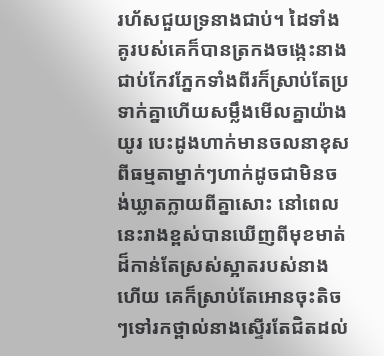រហ័សជួយទ្រនាងជាប់។ ដៃទាំងគូរបស់គេក៏បានត្រកងចង្កេះនាងជាប់កែវភ្នែកទាំងពីរក៏ស្រាប់តែប្រទាក់គ្នាហើយសម្លឹងមើលគ្នាយ៉ាងយូរ បេះដូងហាក់មានចលនាខុសពីធម្មតាម្នាក់ៗហាក់ដូចជាមិនចង់ឃ្លាតក្លាយពីគ្នាសោះ នៅពេលនេះរាងខ្ពស់បានឃើញពីមុខមាត់ដ៏កាន់តែស្រស់ស្អាតរបស់នាងហើយ គេក៏ស្រាប់តែអោនចុះតិចៗទៅរកថ្ពាល់នាងស្ទើរតែជិតដល់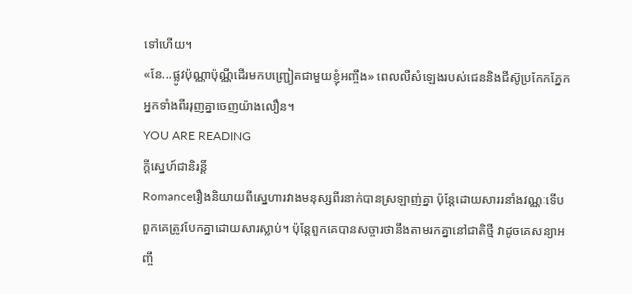ទៅហើយ។
«នែ...ផ្លូវប៉ុណ្ណាប៉ុណ្ណីដើរមកបញ្ជ្រៀតជាមួយខ្ញុំអញ្ចឹង» ពេលលឺសំឡេងរបស់ជេននិងជីស៊ូប្រកែកភ្នែកអ្នកទាំងពីររុញគ្នាចេញយ៉ាងលឿន។
YOU ARE READING
ក្តីស្នេហ៍ជានិរន្តិ៍
Romanceរឿងនិយាយពីស្នេហារវាងមនុស្សពីរនាក់បានស្រឡាញ់គ្នា ប៉ុន្តែដោយសាររនាំងវណ្ណៈទើបពួកគេត្រូវបែកគ្នាដោយសារស្លាប់។ ប៉ុន្តែពួកគេបានសច្ចារថានឹងតាមរកគ្នានៅជាតិថ្មី វាដូចគេសន្យាអញ្ចឹ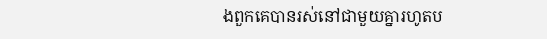ងពួកគេបានរស់នៅជាមួយគ្នារហូតប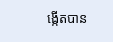ង្កើតបាន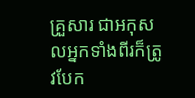គ្រួសារ ជាអកុសលអ្នកទាំងពីរក៏ត្រូវបែក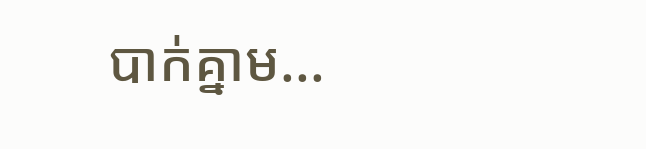បាក់គ្នាម...